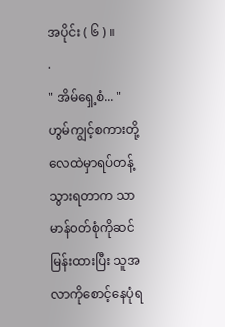အပိုင်း ( ၆ ) ။
.
" အိမ်ရှေ့စံ... "
ဟွမ်ကျွင့်စကားတို့လေထဲမှာရပ်တန့်သွားရတာက သာမာန်၀တ်စုံကိုဆင်မြန်းထားပြီး သူအလာကိုစောင့်နေပုံရ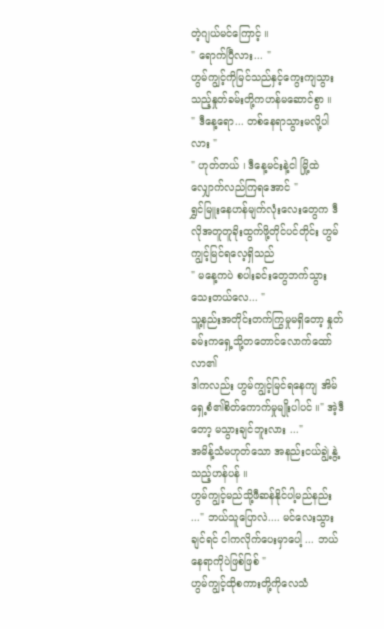တဲ့ဂျယ်မင်ကြောင့် ။
" ရောက်ပြီလား... "
ဟွမ်ကျွင့်ကိုမြင်သည်နှင့်ကွေးကျသွားသည့်နှုတ်ခမ်းတို့ကဟန်မဆောင်စွာ ။
" ဒီနေ့ရော... တစ်နေရာသွားမလို့ပါလား "
" ဟုတ်တယ် ၊ ဒီနေ့မင်းနဲ့ငါ မြို့ထဲလျှောက်လည်ကြရအောင် "
ရွှင်မြူးနေဟန်မျက်လုံးလေးတွေက ဒီလိုအတူတူခိုးထွက်ဖို့တိုင်ပင်တိုင်း ဟွမ်ကျွင့်မြင်ရလေ့ရှိသည်
" မနေ့ကပဲ စပါးခင်းတွေဘက်သွားသေးတယ်လေ... "
သူ့နည်းအတိုင်းတက်ကြွမှုမရှိတော့ နှုတ်ခမ်းကရှေ့သို့တတောင်လောက်ထော်လာ၏
ဒါကလည်း ဟွမ်ကျွင့်မြင်ရနေကျ အိမ်ရှေ့စံ၏စိတ်ကောက်မှုမျိုးပါပင် ။" အဲ့ဒီတော့ မသွားချင်ဘူးလား ..."
အမိန့်သံမဟုတ်သော အနည်းငယ်ချွဲ့နွဲ့သည့်ဟန်ပန် ။
ဟွမ်ကျွင့်မည်သို့ဖီဆန်နိုင်ပါ့မည်နည်း ..." ဘယ်သူပြောလဲ.... မင်လေးသွားချင်ရင် ငါကလိုက်ပေးမှာပေါ့ ... ဘယ်နေရာကိုပဲဖြစ်ဖြစ် "
ဟွမ်ကျွင့်ထိုစကားတို့ကိုလေသံ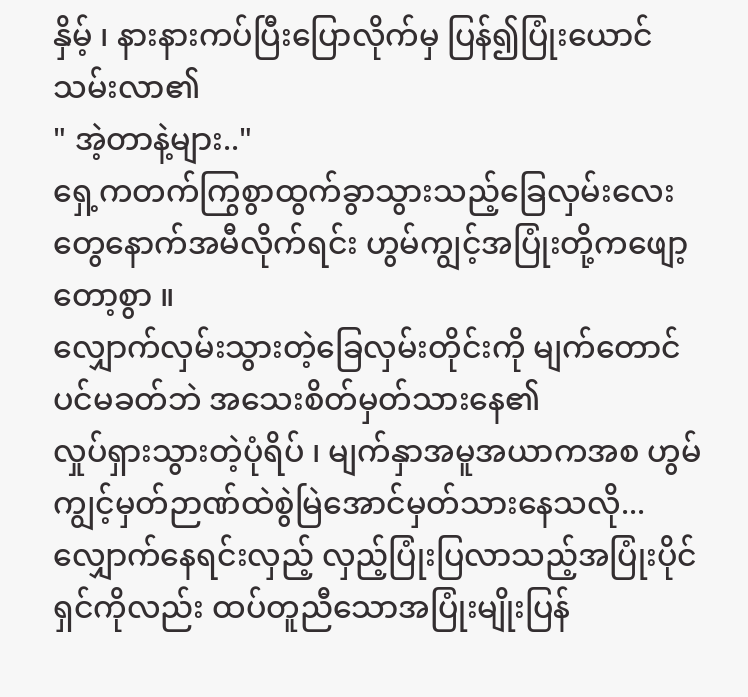နှိမ့် ၊ နားနားကပ်ပြီးပြောလိုက်မှ ပြန်၍ပြုံးယောင်သမ်းလာ၏
" အဲ့တာနဲ့များ.."
ရှေ့ကတက်ကြွစွာထွက်ခွာသွားသည့်ခြေလှမ်းလေးတွေနောက်အမီလိုက်ရင်း ဟွမ်ကျွင့်အပြုံးတို့ကဖျော့တော့စွာ ။
လျှောက်လှမ်းသွားတဲ့ခြေလှမ်းတိုင်းကို မျက်တောင်ပင်မခတ်ဘဲ အသေးစိတ်မှတ်သားနေ၏
လှုပ်ရှားသွားတဲ့ပုံရိပ် ၊ မျက်နှာအမူအယာကအစ ဟွမ်ကျွင့်မှတ်ဉာဏ်ထဲစွဲမြဲအောင်မှတ်သားနေသလို...
လျှောက်နေရင်းလှည့် လှည့်ပြုံးပြလာသည့်အပြုံးပိုင်ရှင်ကိုလည်း ထပ်တူညီသောအပြုံးမျိုးပြန်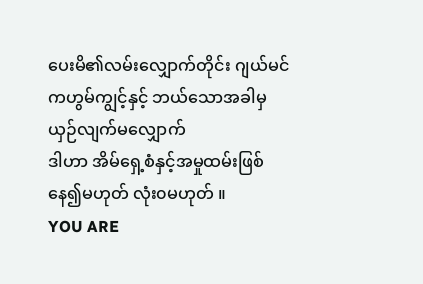ပေးမိ၏လမ်းလျှောက်တိုင်း ဂျယ်မင်ကဟွမ်ကျွင့်နှင့် ဘယ်သောအခါမှယှဉ်လျက်မလျှောက်
ဒါဟာ အိမ်ရှေ့စံနှင့်အမှုထမ်းဖြစ်နေ၍မဟုတ် လုံး၀မဟုတ် ။
YOU ARE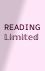READING
𝕃𝕚𝕞𝕚𝕥𝕖𝕕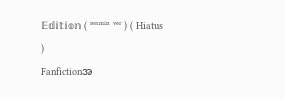𝔼𝕕𝕚𝕥𝕚𝕠𝕟 ( ʳᵉⁿᵐⁱⁿ ᵛᵉʳ ) ( Hiatus )
Fanfictionအ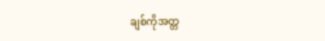ချစ်ကိုအတ္တ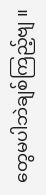တွေမပါဘဲချစ်ကြည့်ဗျ ။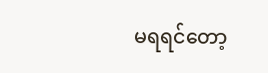မရရင်တော့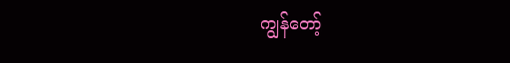ကျွန်တော့်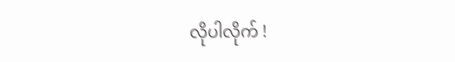လိုပါလိုက် !